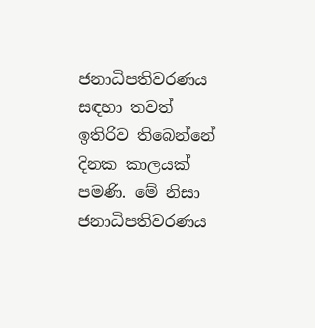ජනාධිපතිවරණය සඳහා තවත් ඉතිරිව තිබෙන්නේ දිනක කාලයක් පමණි. මේ නිසා ජනාධිපතිවරණය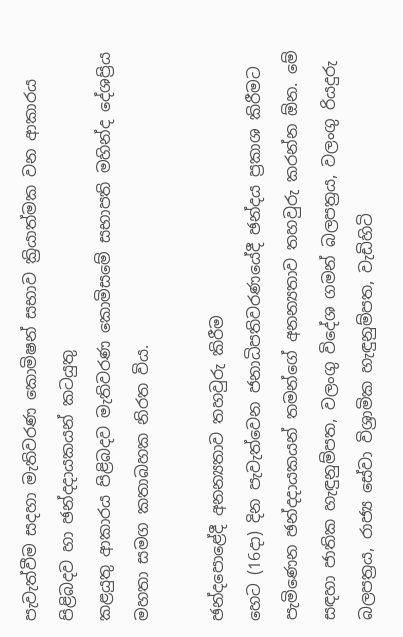පැවැත්වීම සදහා මැතිවරණ කොමිෂන් සභාව ක්‍රියාත්මක වන ආකාරය පිළිබදව හා ඡන්දදායකයන් කටයුතු
කළයුතු ආකාරය පිළිබදව මැතිවරණ කොමිසමේ සභාපති මහින්ද දේශප්‍රිය මහතා සමග කතාබහක නිරත විය.

ඡන්දපොළේදී අනන්‍යතාව තහවුරු කිරීම
හෙට (16දා) දින පැවැත්වෙන ජනාධිපතිවරණයේදී ඡන්දය ප්‍රකාශ කිරීමට පැමිණෙන ඡන්දදායකයන් තමන්ගේ අනන්‍යතාව තහවුරු කරන්න ඕන. මේ සඳහා ජාතික හැඳුනුම්පත, වලංගු විදේශ ගමන් බලපත්‍රය, වලංගු රියදුරු බලපත්‍රය, රාජ්‍ය සේවා විශ්‍රාමික හැඳුනුම්පත, වැඩිහිටි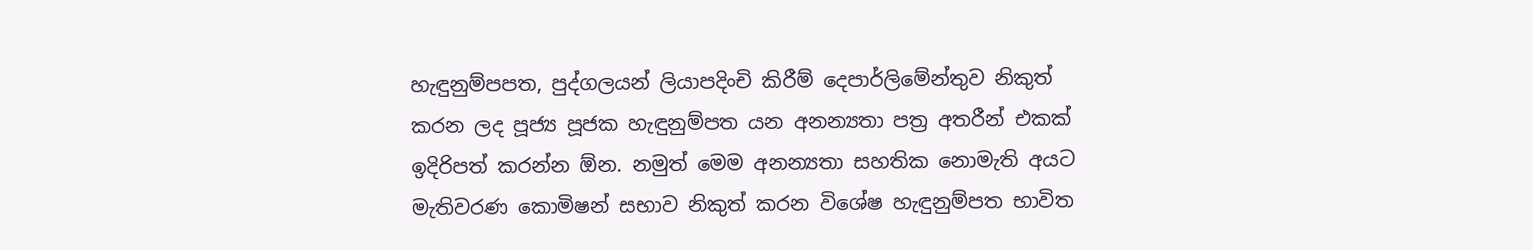හැඳුනුම්පපත, පුද්ගලයන් ලියාපදිංචි කිරීම් දෙපාර්ලිමේන්තුව නිකුත් කරන ලද පූජ්‍ය පූජක හැඳුනුම්පත යන අනන්‍යතා පත්‍ර අතරීන් එකක් ඉදිරිපත් කරන්න ඕන. නමුත් මෙම අනන්‍යතා සහතික නොමැති අයට මැතිවරණ කොමිෂන් සභාව නිකුත් කරන විශේෂ හැඳුනුම්පත භාවිත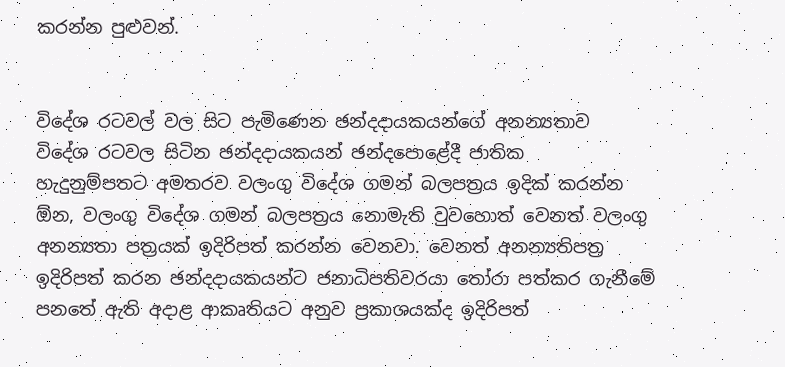කරන්න පුළුවන්.


විදේශ රටවල් වල සිට පැමිණෙන ඡන්දදායකයන්ගේ අනන්‍යතාව
විදේශ රටවල සිටින ඡන්දදායකයන් ඡන්දපොළේදී ජාතික
හැදුනුම්පතට අමතරව වලංගු විදේශ ගමන් බලපත්‍රය ඉදික් කරන්න ඕන, වලංගු විදේශ ගමන් බලපත්‍රය නොමැති වුවහොත් වෙනත් වලංගු අනන්‍යතා පත්‍රයක් ඉදිරිපත් කරන්න වෙනවා. වෙනත් අනන්‍යතිපත්‍ර ඉදිරිපත් කරන ඡන්දදායකයන්ට ජනාධිපතිවරයා තෝරා පත්කර ගැනීමේ පනතේ ඇති අදාළ ආකෘතියට අනුව ප්‍රකාශයක්ද ඉදිරිපත්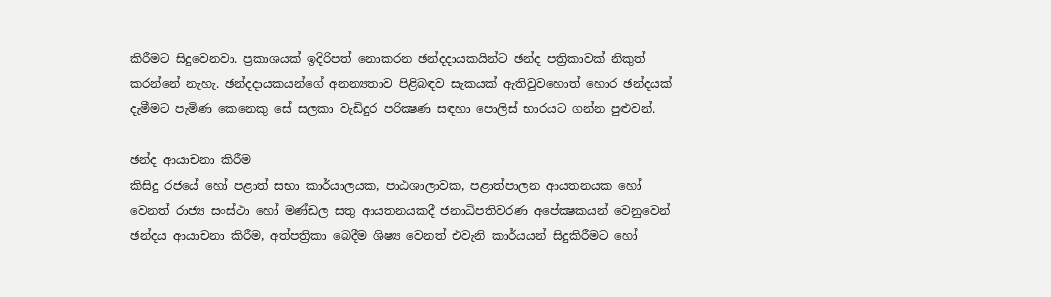කිරීමට සිදුවෙනවා. ප්‍රකාශයක් ඉදිරිපත් නොකරන ඡන්දදායකයින්ට ඡන්ද පත්‍රිකාවක් නිකුත් කරන්නේ නැහැ. ඡන්දදායකයන්ගේ අනන්‍යතාව පිළිබඳව සැකයක් ඇතිවුවහොත් හොර ඡන්දයක් දැමීමට පැමිණ කෙනෙකු සේ සලකා වැඩිදුර පරික්‍ෂණ සඳහා පොලිස් භාරයට ගන්න පුළුවන්.

ඡන්ද ආයාචනා කිරීම
කිසිදු රජයේ හෝ පළාත් සභා කාර්යාලයක, පාඨශාලාවක, පළාත්පාලන ආයතනයක හෝ වෙනත් රාජ්‍ය සංස්ථා හෝ මණ්ඩල සතු ආයතනයකදී ජනාධිපතිවරණ අපේක්‍ෂකයන් වෙනුවෙන් ඡන්දය ආයාචනා කිරීම, අත්පත්‍රිකා බෙදීම ශිෂ්‍ය වෙනත් එවැනි කාර්යයන් සිදුකිරීමට හෝ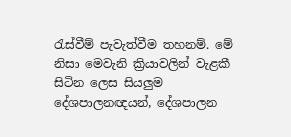රැස්වීම් පැවැත්වීම තහනම්. මේ නිසා මෙවැනි ක්‍රියාවලින් වැළකී සිටින ලෙස සියලුම දේශපාලනඥයන්, දේශපාලන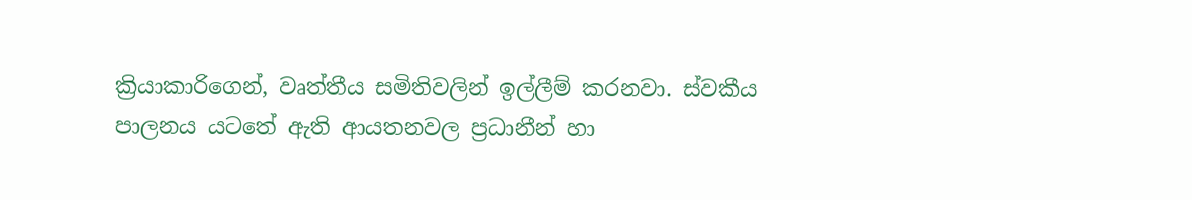ක්‍රියාකාරිගෙන්, වෘත්තීය සමිතිවලින් ඉල්ලීම් කරනවා. ස්වකීය පාලනය යටතේ ඇති ආයතනවල ප්‍රධානීන් හා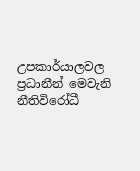උපකාර්යාලවල ප්‍රධානීන් මෙවැනි නීතිවිරෝධී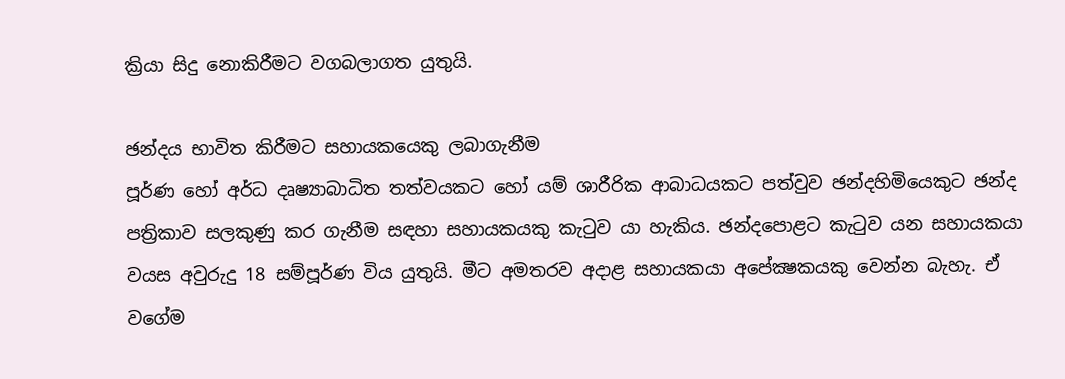ක්‍රියා සිදු නොකිරීමට වගබලාගත යුතුයි.

ඡන්දය භාවිත කිරීමට සහායකයෙකු ලබාගැනීම
පූර්ණ හෝ අර්ධ දෘෂ්‍යාබාධිත තත්වයකට හෝ යම් ශාරීරික ආබාධයකට පත්වුව ඡන්දහිමියෙකුට ඡන්ද පත්‍රිකාව සලකුණු කර ගැනීම සඳහා සහායකයකු කැටුව යා හැකිය. ඡන්දපොළට කැටුව යන සහායකයා වයස අවුරුදු 18 සම්පූර්ණ විය යුතුයි. මීට අමතරව අදාළ සහායකයා අපේක්‍ෂකයකු වෙන්න බැහැ. ඒ වගේම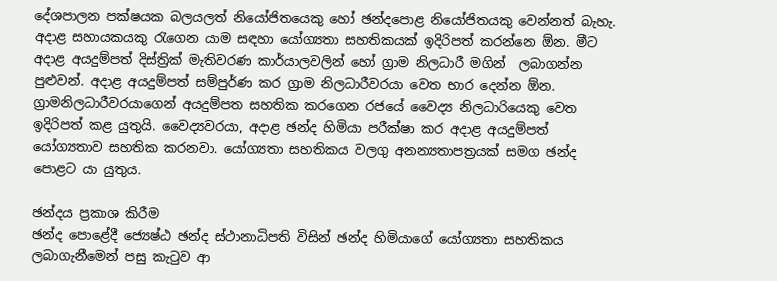දේශපාලන පක්ෂයක බලයලත් නියෝජිතයෙකු හෝ ඡන්දපොළ නියෝජිතයකු වෙන්නත් බැහැ. අදාළ සහායකයකු රැගෙන යාම සඳහා යෝග්‍යතා සහතිකයක් ඉදිරිපත් කරන්නෙ ඕන. මීට අදාළ අයදුම්පත් දිස්ත්‍රික් මැතිවරණ කාර්යාලවලින් හෝ ග්‍රාම නිලධාරී මගින්  ලබාගන්න පුළුවන්. අදාළ අයදුම්පත් සම්පුර්ණ කර ග්‍රාම නිලධාරීවරයා වෙත භාර දෙන්න ඕන. ග්‍රාමනිලධාරීවරයාගෙන් අයදුම්පත සහතික කරගෙන රජයේ වෛද්‍ය නිලධාරියෙකු වෙත ඉදිරිපත් කළ යුතුයි. වෛද්‍යවරයා, අදාළ ඡන්ද හිමියා පරීක්ෂා කර අදාළ අයදුම්පත් යෝග්‍යතාව සහතික කරනවා. යෝග්‍යතා සහතිකය වලගු අනන්‍යතාපත්‍රයක් සමග ඡන්ද පොළට යා යුතුය.

ඡන්දය ප්‍රකාශ කිරීම
ඡන්ද පොළේදී ජ්‍යෙෂ්ඨ ඡන්ද ස්ථානාධිපති විසින් ඡන්ද හිමියාගේ යෝග්‍යතා සහතිකය ලබාගැනීමෙන් පසු කැටුව ආ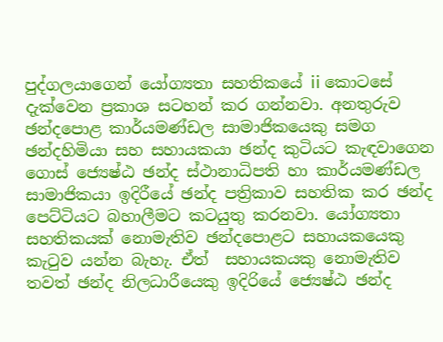පුද්ගලයාගෙන් යෝග්‍යතා සහතිකයේ ii කොටසේ දැක්වෙන ප්‍රකාශ සටහන් කර ගන්නවා. අනතුරුව ඡන්දපොළ කාර්යමණ්ඩල සාමාජිකයෙකු සමග ඡන්දහිමියා සහ සහායකයා ඡන්ද කුටියට කැඳවාගෙන ගොස් ජ්‍යෙෂ්ඨ ඡන්ද ස්ථානාධිපති හා කාර්යමණ්ඩල සාමාජිකයා ඉදිරීයේ ඡන්ද පත්‍රිකාව සහතික කර ඡන්ද පෙට්ටියට බහාලීමට කටයුතු කරනවා. යෝග්‍යතා සහතිකයක් නොමැතිව ඡන්දපොළට සහායකයෙකු කැටුව යන්න බැහැ. ඒත්  සහායකයකු නොමැතිව තවත් ඡන්ද නිලධාරීයෙකු ඉදිරියේ ජ්‍යෙෂ්ඨ ඡන්ද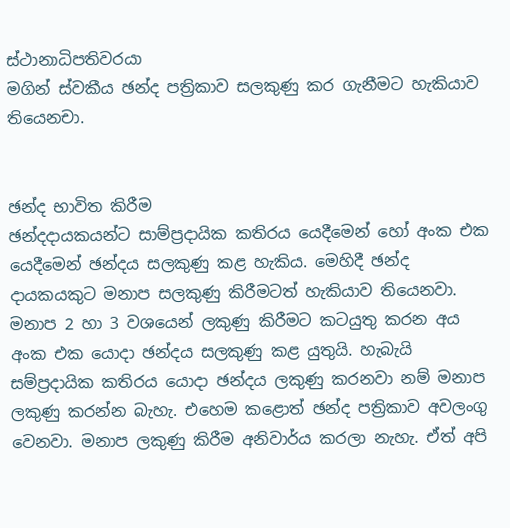ස්ථානාධිපතිවරයා
මගින් ස්වකීය ඡන්ද පත්‍රිකාව සලකුණු කර ගැනීමට හැකියාව තියෙනචා.


ඡන්ද භාවිත කිරීම
ඡන්දදායකයන්ට සාම්ප්‍රදායික කතිරය යෙදීමෙන් හෝ අංක එක යෙදීමෙන් ඡන්දය සලකුණු කළ හැකිය. මෙහිදී ඡන්ද දායකයකුට මනාප සලකුණු කිරීමටත් හැකියාව තියෙනවා. මනාප 2 හා 3 වශයෙන් ලකුණු කිරීමට කටයුතු කරන අය අංක එක යොදා ඡන්දය සලකුණු කළ යුතුයි. හැබැයි සම්ප්‍රදායික කතිරය යොදා ඡන්දය ලකුණු කරනවා නම් මනාප ලකුණු කරන්න බැහැ. එහෙම කළොත් ඡන්ද පත්‍රිකාව අවලංගු වෙනවා. මනාප ලකුණු කිරීම අනිවාර්ය කරලා නැහැ. ඒත් අපි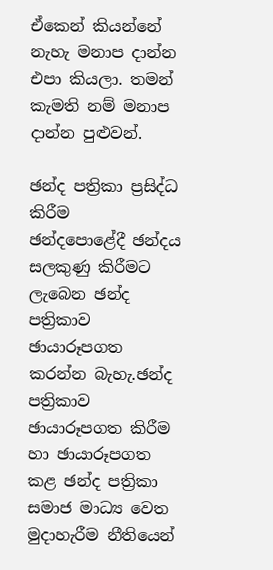ඒකෙන් කියන්නේ නැහැ මනාප දාන්න එපා කියලා. තමන් කැමති නම් මනාප දාන්න පුළුවන්.

ඡන්ද පත්‍රිකා ප්‍රසිද්ධ කිරීම
ඡන්දපොළේදී ඡන්දය සලකුණු කිරීමට ලැබෙන ඡන්ද පත්‍රිකාව ඡායාරූපගත කරන්න බැහැ.ඡන්ද පත්‍රිකාව ඡායාරූපගත කිරීම හා ඡායාරූපගත කළ ඡන්ද පත්‍රිකා සමාජ මාධ්‍ය වෙත මුදාහැරීම නීතියෙන්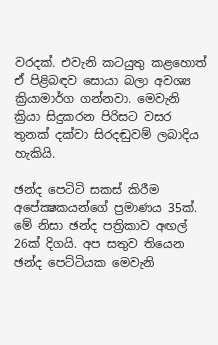වරදක්. එවැනි කටයුතු කළහොත් ඒ පිළිබඳව සොයා බලා අවශ්‍ය ක්‍රියාමාර්ග ගන්නවා. මෙවැනි ක්‍රියා සිදුකරන පිරිසට වසර තුනක් දක්වා සිරදඬුවම් ලබාදිය හැකියි.

ඡන්ද පෙටිටි සකස් කිරීම
අපේක්‍ෂකයන්ගේ ප්‍රමාණය 35ක්. මේ නිසා ඡන්ද පත්‍රිකාව අඟල් 26ක් දිගයි. අප සතුව තියෙන ඡන්ද පෙට්ටියක මෙවැනි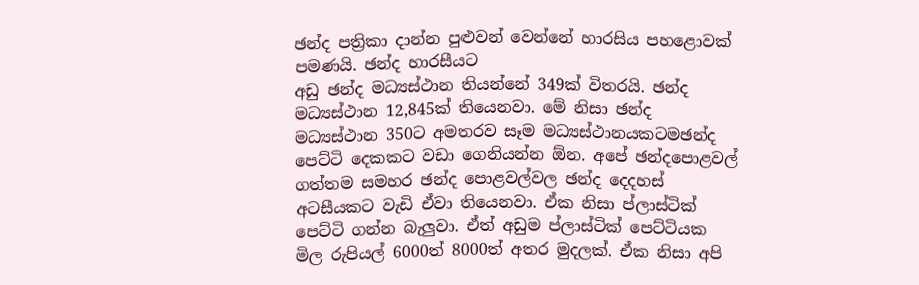ඡන්ද පත්‍රිකා දාන්න පුළුවන් වෙන්නේ හාරසිය පහළොවක් පමණයි. ඡන්ද හාරසීයට
අඩු ඡන්ද මධ්‍යස්ථාන තියන්නේ 349ක් විතරයි. ඡන්ද මධ්‍යස්ථාන 12,845ක් තියෙනවා. මේ නිසා ඡන්ද මධ්‍යස්ථාන 350ට අමතරව සෑම මධ්‍යස්ථානයකටමඡන්ද පෙට්ටි දෙකකට වඩා ගෙනියන්න ඕන. අපේ ඡන්දපොළවල් ගත්තම සමහර ඡන්ද පොළවල්වල ඡන්ද දෙදහස් අටසීයකට වැඩි ඒවා තියෙනවා. ඒක නිසා ප්ලාස්ටික් පෙට්ටි ගන්න බැලුවා. ඒත් අඩුම ප්ලාස්ටික් පෙට්ටියක මිල රුපියල් 6000ත් 8000ත් අතර මුදලක්. ඒක නිසා අපි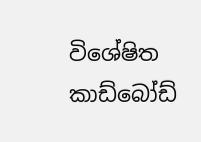විශේෂිත කාඩ්බෝඩ්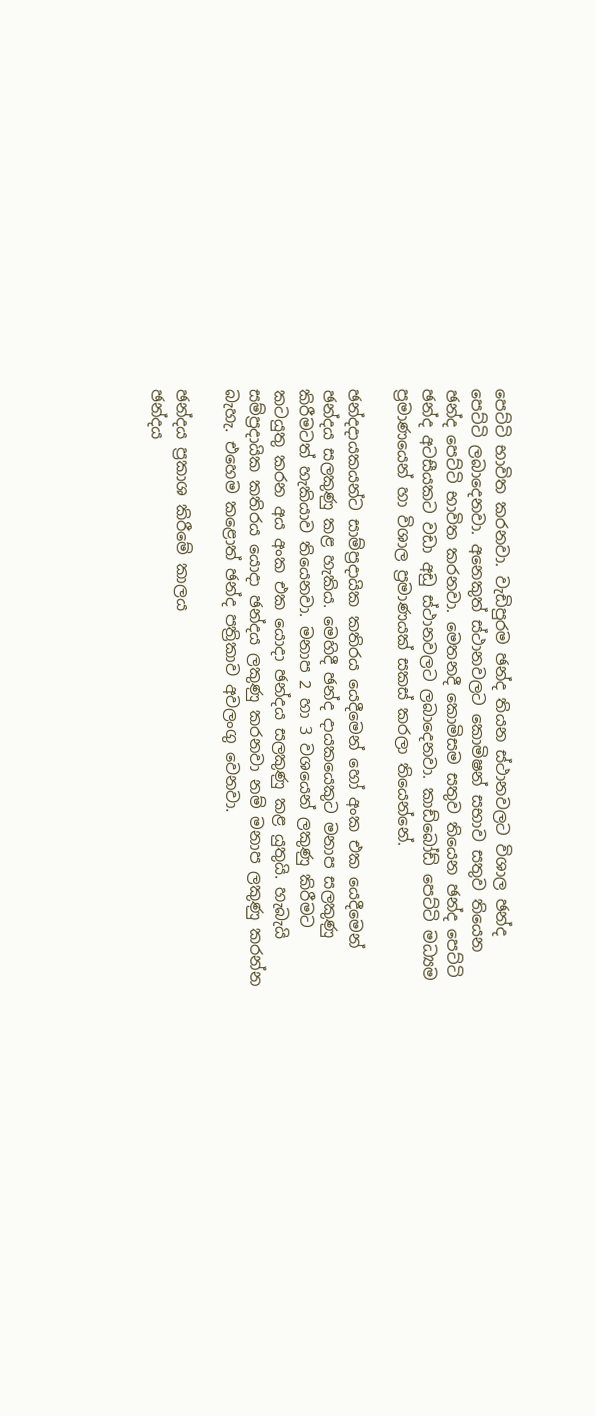පෙට්ටි භාවිත කරනවා. වැඩිපුරම ඡන්ද තියන ස්ථානවලට විශාල ඡන්ද පෙට්ටි ලබාදෙනවා. අනෙකුත් ස්ථානවලට කොමිෂන් සභාව සතුව තියෙන ඡන්ද පෙට්ටි භාවිත කරනවා. මෙතනදී කොමිසම සතුව තියෙන ඡන්ද පෙට්ටි ඡන්ද අටසීයකට වඩා අඩු ස්ථානවලට ලබාදෙනවා. කාඩ්බෝඩ් පෙට්ටි මධ්‍යම ප්‍රමාණයෙන් හා විශාල ප්‍රමාණයක් සකස් කරලා තියෙන්නේ.

ඡන්දදායකයන්ට සාම්ප්‍රදායික කතිරය යෙදීමෙන් හෝ අංක එක යෙදීමෙන් ඡන්දය සලකුණු කළ හැකිය. මෙහිදී ඡන්ද දායකයෙකුට මනාප සලකුණු කිරීමටත් හැකියාව තියෙනවා. මනාප 2 හා 3 වශයෙන් ලකුණු කිරීමට කටයුතු කරන අය අංක එක යොදා ඡන්දය සලකුණු කළ යුතුයි. හැබැයි සම්ප්‍රදායික කතිරය යොදා ඡන්දය ලකුණු කරනවා නම් මනාප ලකුණු කරන්න බැහැ. එහෙම කළොත් ඡන්ද පත්‍රිකාව අවලංගු වෙනවා.

ඡන්දය ප්‍රකාශ කිරීමේ කාලය
ඡන්දය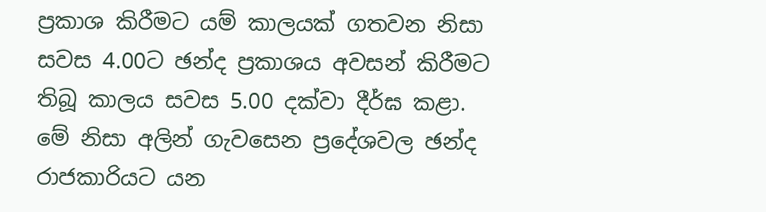ප්‍රකාශ කිරීමට යම් කාලයක් ගතවන නිසා සවස 4.00ට ඡන්ද ප්‍රකාශය අවසන් කිරීමට තිබූ කාලය සවස 5.00 දක්වා දීර්ඝ කළා. මේ නිසා අලින් ගැවසෙන ප්‍රදේශවල ඡන්ද රාජකාරියට යන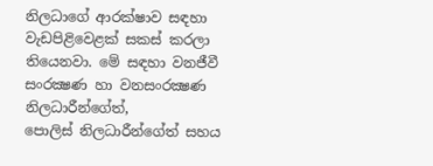නිලධාගේ ආරක්ෂාව සඳහා වැඩපිළිවෙළක් සකස් කරලා තියෙනවා. මේ සඳහා වනජීවී සංරක්‍ෂණ හා වනසංරක්‍ෂණ නිලධාරීන්ගේත්,
පොලිස් නිලධාරීන්ගේත් සහය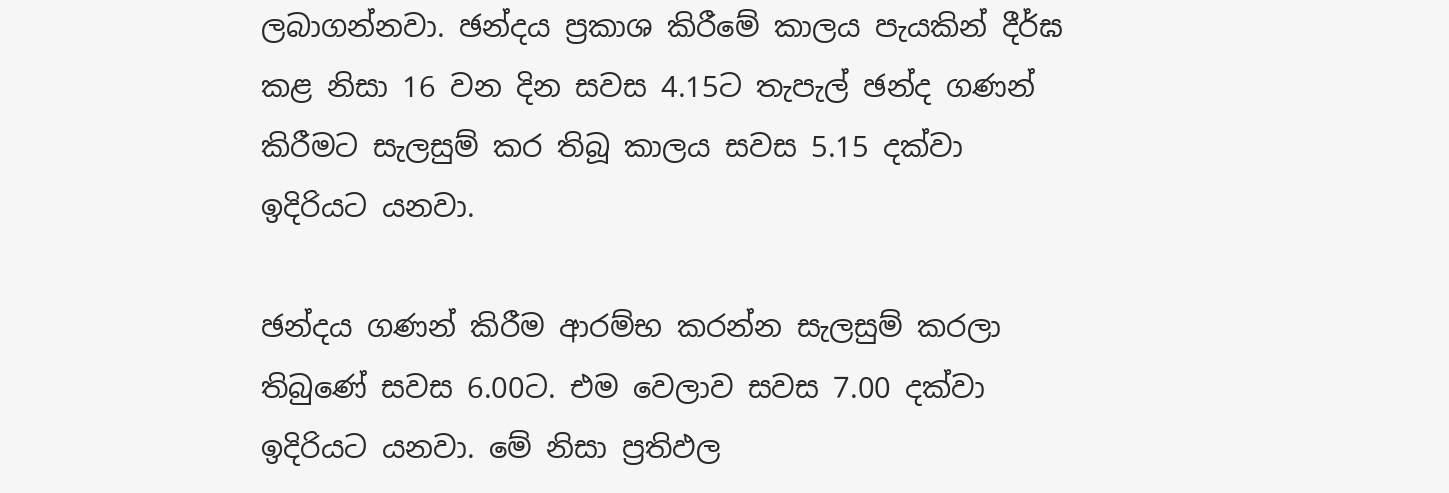ලබාගන්නවා. ඡන්දය ප්‍රකාශ කිරීමේ කාලය පැයකින් දීර්ඝ කළ නිසා 16 වන දින සවස 4.15ට තැපැල් ඡන්ද ගණන් කිරීමට සැලසුම් කර තිබූ කාලය සවස 5.15 දක්වා ඉදිරියට යනවා.

ඡන්දය ගණන් කිරීම ආරම්භ කරන්න සැලසුම් කරලා තිබුණේ සවස 6.00ට. එම වෙලාව සවස 7.00 දක්වා ඉදිරියට යනවා. මේ නිසා ප්‍රතිඵල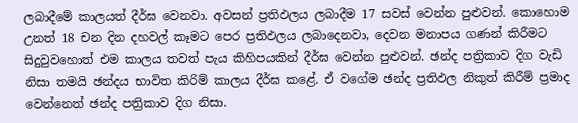ලබාදීමේ කාලයත් දීර්ඝ වෙනවා. අවසන් ප්‍රතිඵලය ලබාදීම 17 සවස් වෙන්න පුළුවන්. කොහොම උනත් 18 චන දින දහවල් කෑමට පෙර ප්‍රතිඵලය ලබාදෙනවා, දෙවන මනාපය ගණන් කිරීමට සිදුවුවහොත් එම කාලය තවත් පැය කිහිපයකින් දීර්ඝ වෙන්න පුළුවන්. ඡන්ද පත්‍රිකාව දිග වැඩි නිසා තමයි ඡන්දය භාවිත කිරිම් කාලය දීර්ඝ කළේ. ඒ වගේම ඡන්ද ප්‍රතිඵල නිකුත් කිරීම් ප්‍රමාද වෙන්නෙත් ඡන්ද පත්‍රිකාව දිග නිසා.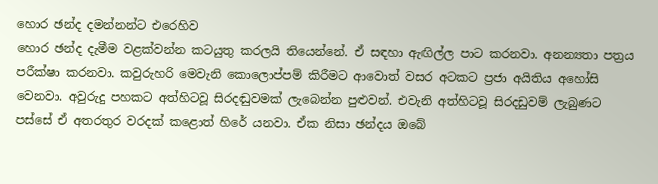හොර ඡන්ද දමන්නන්ට එරෙහිව
හොර ඡන්ද දැමීම වළක්වන්න කටයුතු කරලයි තියෙන්නේ. ඒ සඳහා ඇඟිල්ල පාට කරනවා. අනන්‍යතා පත්‍රය පරීක්ෂා කරනවා. කවුරුහරි මෙවැනි කොලොප්පම් කිරීමට ආවොත් වසර අටකට ප්‍රජා අයිතිය අහෝසි වෙනවා. අවුරුදු පහකට අත්හිටවූ සිරදඬුවමක් ලැබෙන්න පුළුවන්. එවැනි අත්හිටවූ සිරදඩුවම් ලැබුණට පස්සේ ඒ අතරතුර වරදක් කළොත් හිරේ යනවා. ඒක නිසා ඡන්දය ඔබේ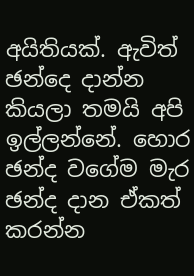අයිතියක්. ඇවිත් ඡන්දෙ දාන්න කියලා තමයි අපි ඉල්ලන්නේ. හොර ඡන්ද වගේම මැර ඡන්ද දාන ඒකත් කරන්න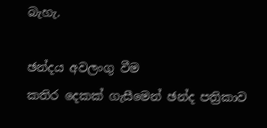බැහැ.

ඡන්දය අවලංගු වීම
කතිර දෙකක් ගැසීමෙන් ඡන්ද පත්‍රිකාව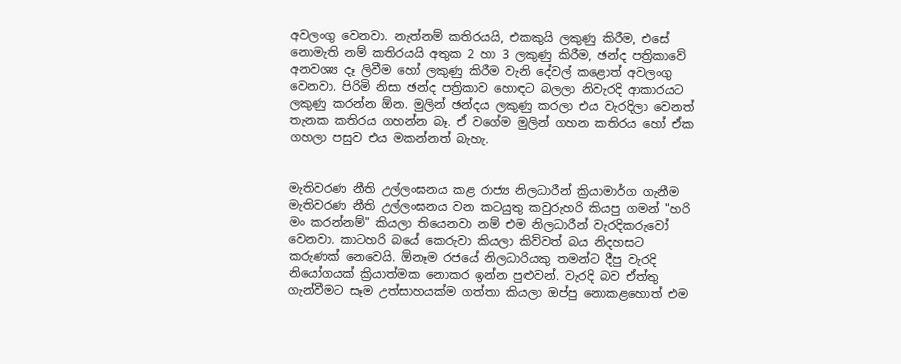අවලංගු වෙනවා. නැත්නම් කතිරයයි, එකකුයි ලකුණු කිරීම, එසේ නොමැති නම් කතිරයයි අතුක 2 හා 3 ලකුණු කිරීම, ඡන්ද පත්‍රිකාවේ අනවශ්‍ය දෑ ලිවීම හෝ ලකුණු කිරීම වැනි දේවල් කළොත් අවලංගු වෙනවා. පිරිමි නිසා ඡන්ද පත්‍රිකාව හොඳට බලලා නිවැරදි ආකාරයට ලකුණු කරන්න ඕන. මුලින් ඡන්දය ලකුණු කරලා එය වැරදිලා වෙනත් තැනක කතිරය ගහන්න බෑ. ඒ වගේම මුලින් ගහන කතිරය හෝ ඒක ගහලා පසුව එය මකන්නත් බැහැ.


මැතිවරණ නීති උල්ලංඝනය කළ රාජ්‍ය නිලධාරීන් ක්‍රියාමාර්ග ගැනීම
මැතිවරණ නීති උල්ලංඝනය වන කටයුතු කවුරුහරි කියපු ගමන් "හරි මං කරන්නම්" කියලා තියෙනවා නම් එම නිලධාරීන් වැරදිකරුවෝ වෙනවා. කාටහරි බයේ කෙරුවා කියලා කිව්වත් බය නිදහසට කරුණක් නෙවෙයි. ඕනෑම රජයේ නිලධාරියකු තමන්ට දීපු වැරදි නියෝගයක් ක්‍රියාත්මක නොකර ඉන්න පුළුවන්. වැරදි බව ඒත්තු  ගැන්වීමට සෑම උත්සාහයක්ම ගත්තා කියලා ඔප්පු නොකළහොත් එම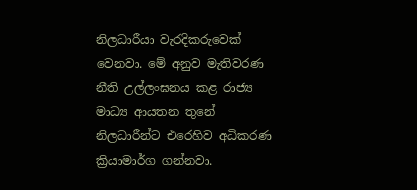නිලධාරීයා වැරදිකරුවෙක් වෙනවා. මේ අනුව මැතිවරණ නීති උල්ලංඝනය කළ රාජ්‍ය මාධ්‍ය ආයතන තුනේ නිලධාරීන්ට එරෙහිව අධිකරණ ක්‍රියාමාර්ග ගන්නවා.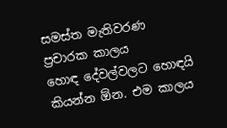සමස්ත මැතිවරණ ප්‍රචාරක කාලය
හොඳ දේවල්වලට හොඳයි කියන්න ඕන. එම කාලය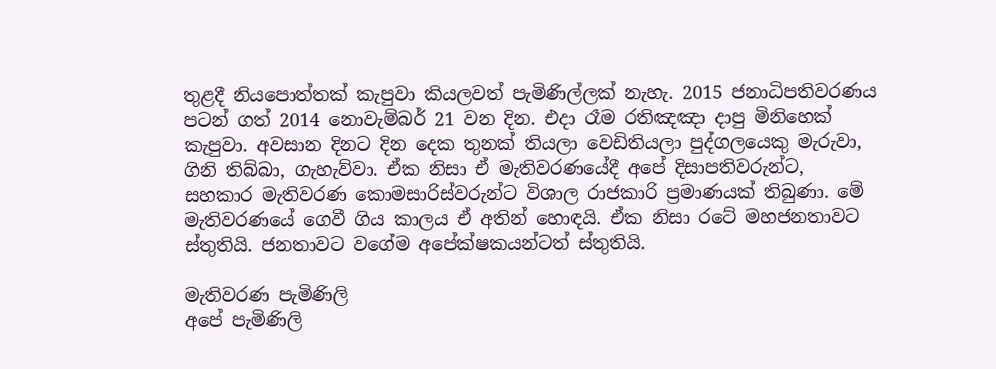තුළදී නියපොත්තක් කැපුවා කියලවත් පැමිණිල්ලක් නැහැ. 2015 ජනාධිපතිවරණය පටන් ගත් 2014 නොවැම්බර් 21 වන දින. එදා රෑම රතිඤඤා දාපු මිනිහෙක් කැපුවා. අවසාන දිනට දින දෙක තුනක් තියලා වෙඩිතියලා පුද්ගලයෙකු මැරුවා, ගිනි තිබ්බා, ගැහැව්වා. ඒක නිසා ඒ මැතිවරණයේදී අපේ දිසාපතිවරුන්ට, සහකාර මැතිවරණ කොමසාරිස්වරුන්ට විශාල රාජකාරි ප්‍රමාණයක් තිබුණා. මේ මැතිවරණයේ ගෙවී ගිය කාලය ඒ අතින් හොඳයි. ඒක නිසා රටේ මහජනතාවට ස්තුතියි. ජනතාවට වගේම අපේක්ෂකයන්ටත් ස්තුතියි.

මැතිවරණ පැමිණිලි
අපේ පැමිණිලි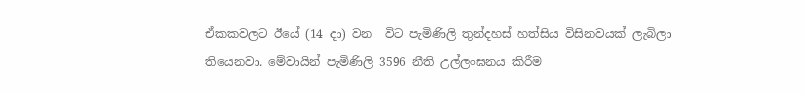ඒකකවලට ඊයේ (14 දා) වන  විට පැමිණිලි තුන්දහස් හත්සිය විසිනවයක් ලැබිලා තියෙනවා. මේවායින් පැමිණිලි 3596 නීති උල්ලංඝනය කිරීම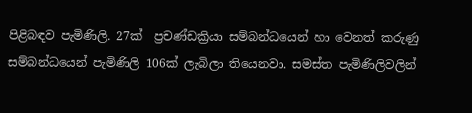පිළිබඳව පැමිණිලි. 27ක්  ප්‍රචණ්ඩක්‍රියා සම්බන්ධයෙන් හා වෙනත් කරුණු සම්බන්ධයෙන් පැමිණිලි 106ක් ලැබිලා තියෙනවා. සමස්ත පැමිණිලිවලින්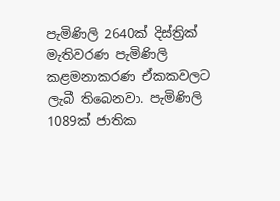පැමිණිලි 2640ක් දිස්ත්‍රික් මැතිවරණ පැමිණිලි කළමනාකරණ ඒකකවලට  ලැබී තිබෙනවා. පැමිණිලි 1089ක් ජාතික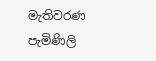මැතිවරණ පැමිණිලි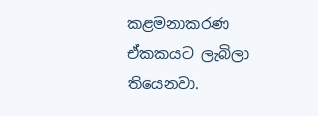කළමනාකරණ ඒකකයට ලැබිලා තියෙනවා.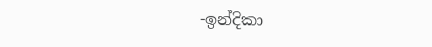-ඉන්දිකා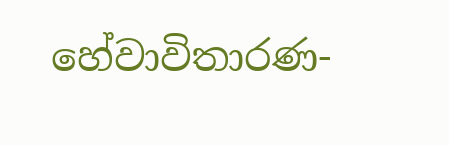හේවාවිතාරණ-